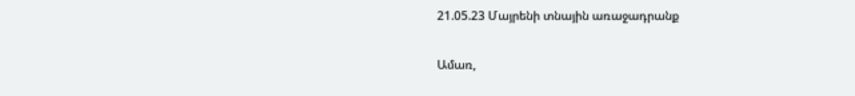21.05.23 Մայրենի տնային առաջադրանք

Ամառ,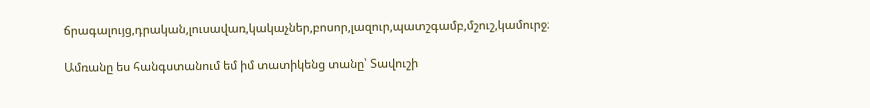ճրագալույց,դրական,լուսավառ,կակաչներ,բոսոր,լազուր,պատշգամբ,մշուշ,կամուրջ։

Ամռանը ես հանգստանում եմ իմ տատիկենց տանը՝ Տավուշի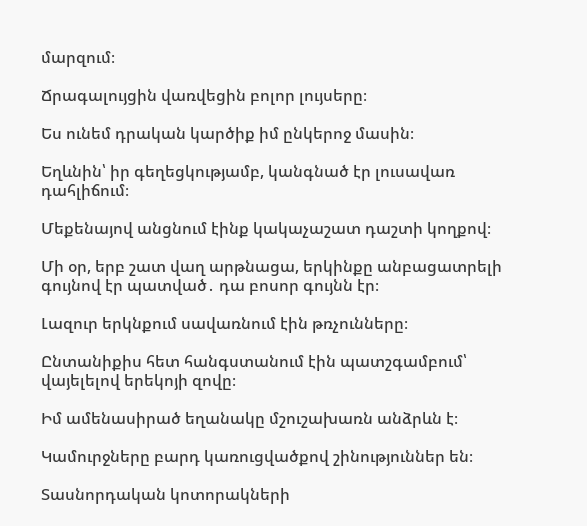մարզում։

Ճրագալույցին վառվեցին բոլոր լույսերը։

Ես ունեմ դրական կարծիք իմ ընկերոջ մասին։

Եղևնին՝ իր գեղեցկությամբ, կանգնած էր լուսավառ դահլիճում։

Մեքենայով անցնում էինք կակաչաշատ դաշտի կողքով։

Մի օր, երբ շատ վաղ արթնացա, երկինքը անբացատրելի գույնով էր պատված․ դա բոսոր գույնն էր։

Լազուր երկնքում սավառնում էին թռչունները։

Ընտանիքիս հետ հանգստանում էին պատշգամբում՝ վայելելով երեկոյի զովը։

Իմ ամենասիրած եղանակը մշուշախառն անձրևն է։

Կամուրջները բարդ կառուցվածքով շինություններ են։

Տասնորդական կոտորակների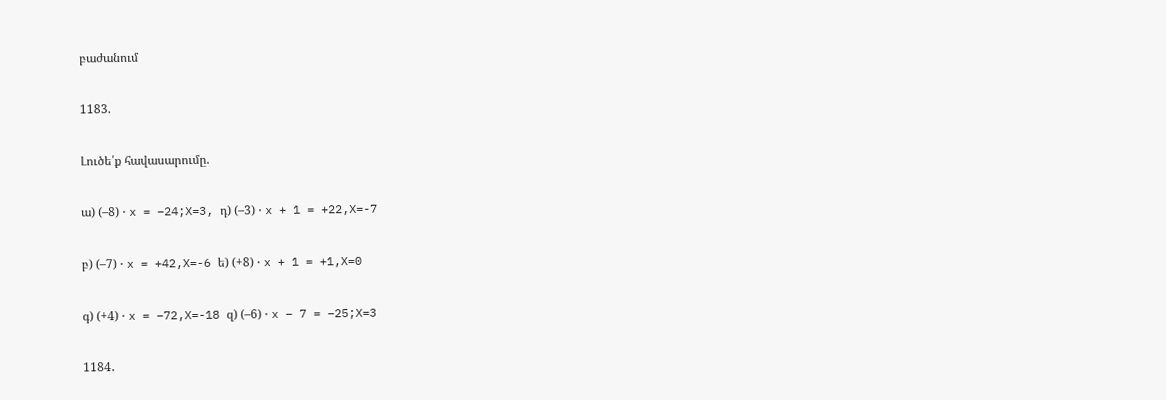բաժանում

1183.

Լուծե՛ք հավասարումը.

ա) (–8) ⋅ x = –24;X=3, դ) (–3) ⋅ x + 1 = +22,X=-7

բ) (–7) ⋅ x = +42,X=-6 ե) (+8) ⋅ x + 1 = +1,X=0

գ) (+4) ⋅ x = –72,X=-18 զ) (–6) ⋅ x – 7 = –25;X=3

1184․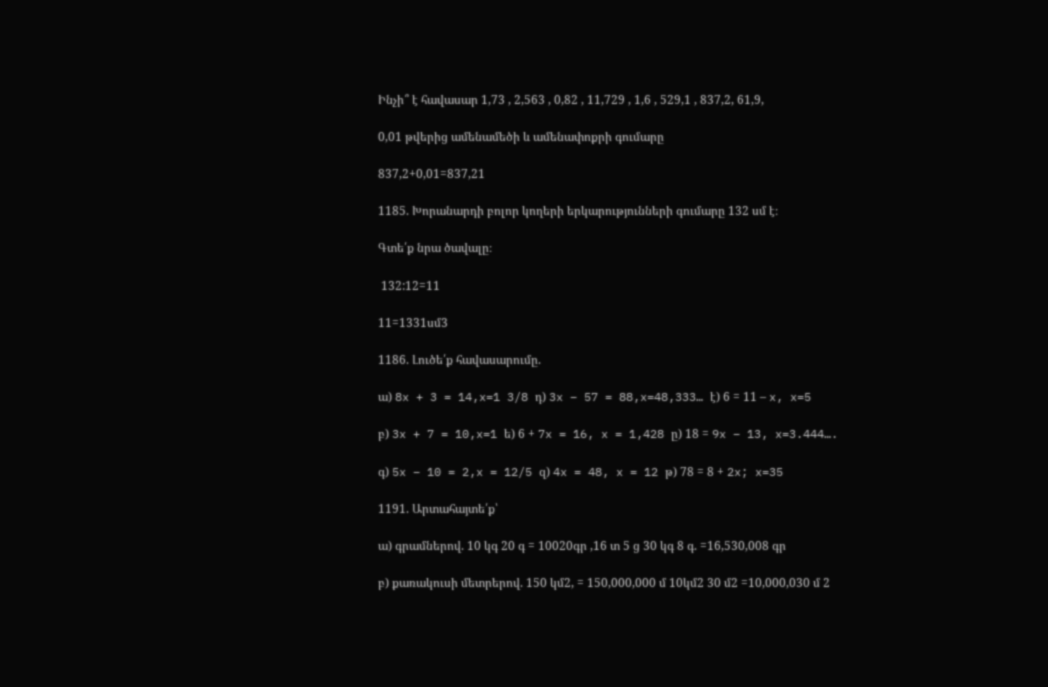Ինչի՞ է հավասար 1,73 , 2,563 , 0,82 , 11,729 , 1,6 , 529,1 , 837,2, 61,9,

0,01 թվերից ամենամեծի և ամենափոքրի գումարը

837,2+0,01=837,21

1185. Խորանարդի բոլոր կողերի երկարությունների գումարը 132 սմ է։

Գտե՛ք նրա ծավալը։

 132:12=11

11=1331սմ3

1186. Լուծե՛ք հավասարումը.

ա) 8x + 3 = 14,x=1 3/8 դ) 3x – 57 = 88,x=48,333… է) 6 = 11 – x, x=5

բ) 3x + 7 = 10,x=1 ե) 6 + 7x = 16, x = 1,428 ը) 18 = 9x – 13, x=3.444….

գ) 5x – 10 = 2,x = 12/5 զ) 4x = 48, x = 12 թ) 78 = 8 + 2x; x=35

1191. Արտահայտե՛ք՝

ա) գրամներով. 10 կգ 20 գ = 10020գր ,16 տ 5 ց 30 կգ 8 գ. =16,530,008 գր

բ) քառակուսի մետրերով. 150 կմ2, = 150,000,000 մ 10կմ2 30 մ2 =10,000,030 մ 2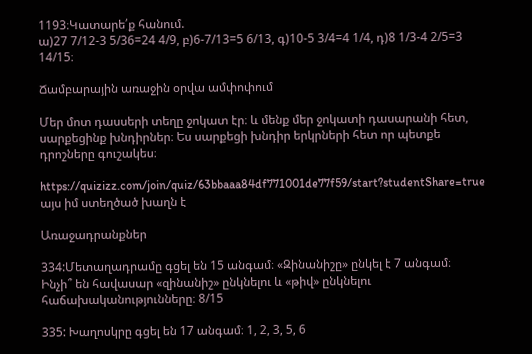1193։Կատարե՛ք հանում.
ա)27 7/12-3 5/36=24 4/9, բ)6-7/13=5 6/13, գ)10-5 3/4=4 1/4, դ)8 1/3-4 2/5=3 14/15։

Ճամբարային առաջին օրվա ամփոփում

Մեր մոտ դասսերի տեղը ջոկատ էր։ և մենք մեր ջոկատի դասարանի հետ, սարքեցինք խնդիրներ։ Ես սարքեցի խնդիր երկրների հետ որ պետքե դրոշները գուշակես։

https://quizizz.com/join/quiz/63bbaaa84df771001de77f59/start?studentShare=true այս իմ ստեղծած խաղն է

Առաջադրանքներ

334:Մետաղադրամը գցել են 15 անգամ։ «Զինանիշը» ընկել է 7 անգամ։
Ինչի՞ են հավասար «զինանիշ» ընկնելու և «թիվ» ընկնելու հաճախականությունները։ 8/15

335: Խաղոսկրը գցել են 17 անգամ։ 1, 2, 3, 5, 6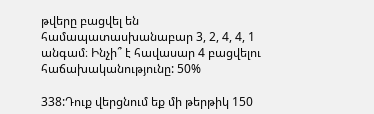թվերը բացվել են համապատասխանաբար 3, 2, 4, 4, 1 անգամ։ Ինչի՞ է հավասար 4 բացվելու հաճախականությունը: 50%

338:Դուք վերցնում եք մի թերթիկ 150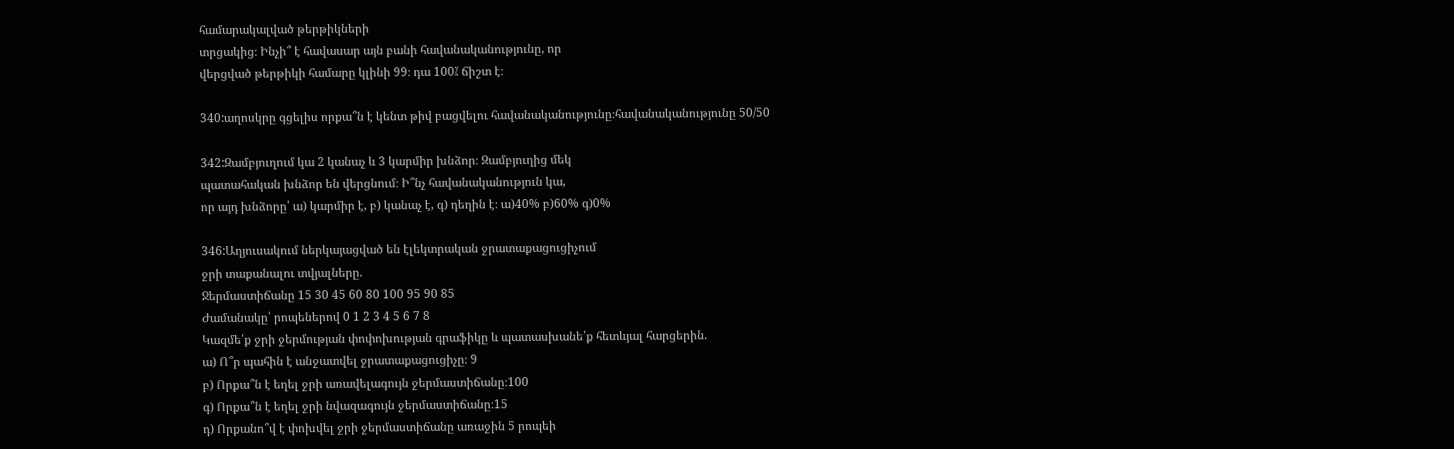համարակալված թերթիկների
տրցակից։ Ինչի՞ է հավասար այն բանի հավանականությունը, որ
վերցված թերթիկի համարը կլինի 99։ դա 100⁒ ճիշտ է։

340:աղոսկրը գցելիս որքա՞ն է կենտ թիվ բացվելու հավանականությունը։հավանականությունը 50/50

342:Զամբյուղում կա 2 կանաչ և 3 կարմիր խնձոր։ Զամբյուղից մեկ
պատահական խնձոր են վերցնում։ Ի՞նչ հավանականություն կա,
որ այդ խնձորը՝ ա) կարմիր է, բ) կանաչ է, գ) դեղին է։ ա)40% բ)60% գ)0%

346:Աղյուսակում ներկայացված են էլեկտրական ջրատաքացուցիչում
ջրի տաքանալու տվյալները.
Ջերմաստիճանը 15 30 45 60 80 100 95 90 85
Ժամանակը՝ րոպեներով 0 1 2 3 4 5 6 7 8
Կազմե՛ք ջրի ջերմության փոփոխության գրաֆիկը և պատասխանե՛ք հետևյալ հարցերին.
ա) Ո՞ր պահին է անջատվել ջրատաքացուցիչը։ 9
բ) Որքա՞ն է եղել ջրի առավելագույն ջերմաստիճանը։100
գ) Որքա՞ն է եղել ջրի նվազագույն ջերմաստիճանը։15
դ) Որքանո՞վ է փոխվել ջրի ջերմաստիճանը առաջին 5 րոպեի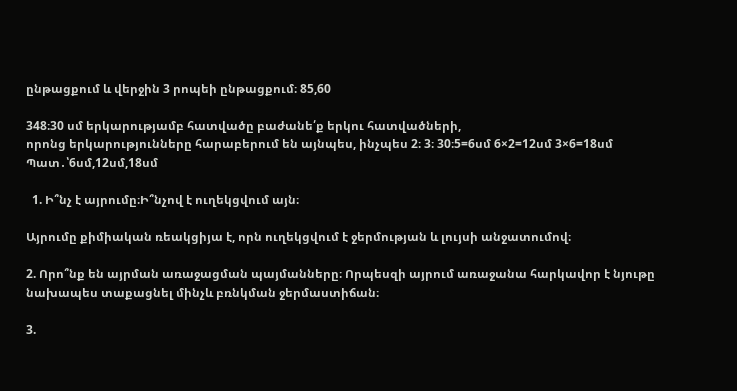ընթացքում և վերջին 3 րոպեի ընթացքում։ 85,60

348։30 սմ երկարությամբ հատվածը բաժանե՛ք երկու հատվածների,
որոնց երկարությունները հարաբերում են այնպես, ինչպես 2։ 3։ 30։5=6սմ 6×2=12սմ 3×6=18սմ Պատ․՝6սմ,12սմ,18սմ

  1. Ի՞նչ է այրումը։Ի՞նչով է ուղեկցվում այն։

Այրումը քիմիական ռեակցիյա է, որն ուղեկցվում է ջերմության և լույսի անջատումով։

2. Որո՞նք են այրման առաջացման պայմանները։ Որպեսզի այրում առաջանա հարկավոր է նյութը նախապես տաքացնել մինչև բռնկման ջերմաստիճան։

3.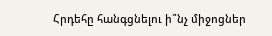Հրդեհը հանգցնելու ի՞նչ միջոցներ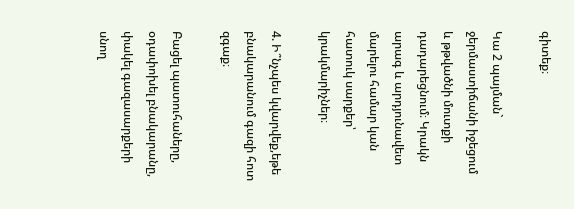գիտեք։

Կա 2 պայման` ջերմաստիճանի իջեցում և թթվածնի մուտքի դադարեցնում։ Կրակն արագ և արդյունավետ մարելու համար կան հատուկ սարքեր՝ կրակմարիչներ։

4. Ի՞նչպես կվարվեք,եթե բնակարանում գազի հոտ զգաք։

Բացել պատուհաները, օդափոխել բնակարանը, փակել գազասարքերի սնող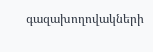գազախողովակների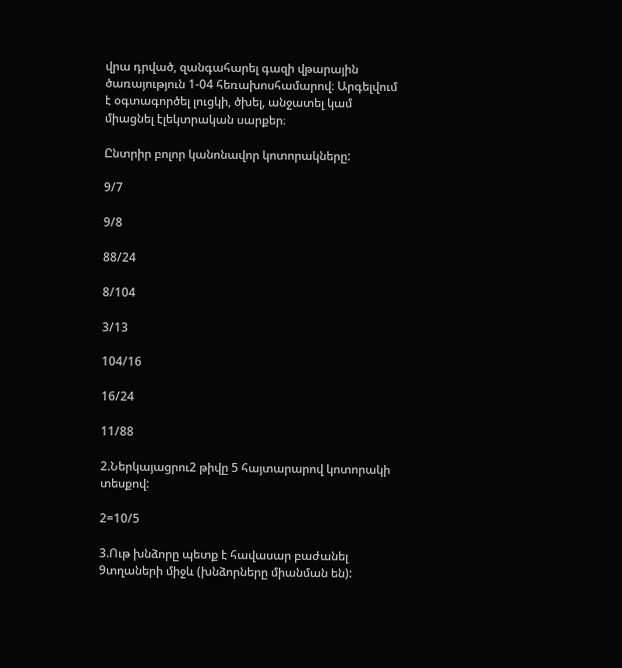վրա դրված, զանգահարել գազի վթարային ծառայություն 1-04 հեռախոսհամարով։ Արգելվում է օգտագործել լուցկի, ծխել, անջատել կամ միացնել էլեկտրական սարքեր։

Ընտրիր բոլոր կանոնավոր կոտորակները:

9/7

9/8

88/24

8/104

3/13

104/16

16/24

11/88

2.Ներկայացրու2 թիվը 5 հայտարարով կոտորակի տեսքով:

2=10/5

3.Ութ խնձորը պետք է հավասար բաժանել 9տղաների միջև (խնձորները միանման են):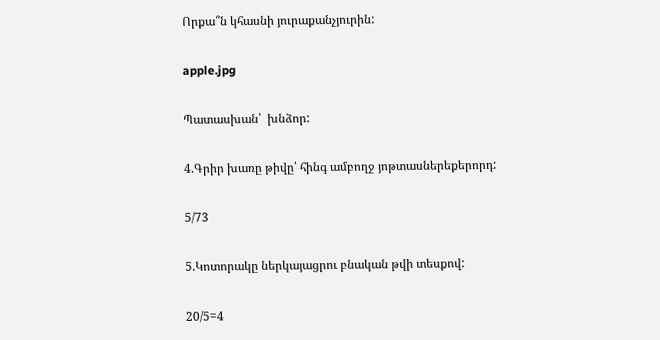Որքա՞ն կհասնի յուրաքանչյուրին:

apple.jpg

Պատասխան՝  խնձոր:

4.Գրիր խառը թիվը՝ հինգ ամբողջ յոթտասներեքերորդ:

5/73

5.Կոտորակը ներկայացրու բնական թվի տեսքով:

20/5=4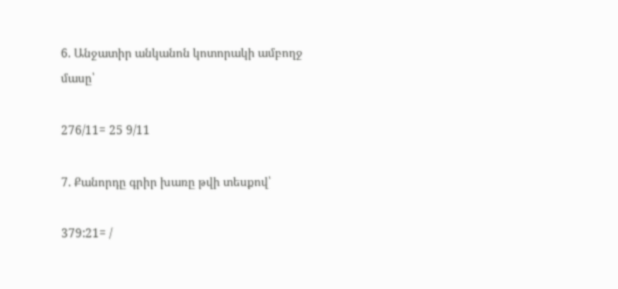6. Անջատիր անկանոն կոտորակի ամբողջ մասը՝

276/11= 25 9/11

7. Քանորդը գրիր խառը թվի տեսքով՝

379:21= /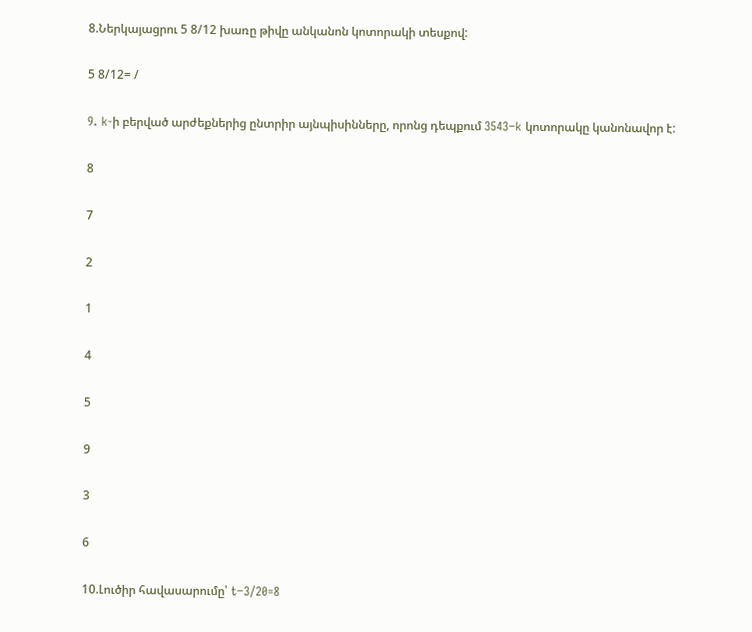8.Ներկայացրու 5 8/12 խառը թիվը անկանոն կոտորակի տեսքով:

5 8/12= /

9. k-ի բերված արժեքներից ընտրիր այնպիսինները, որոնց դեպքում 3543−k կոտորակը կանոնավոր է:

8

7

2

1

4

5

9

3

6

10.Լուծիր հավասարումը՝ t−3/20=8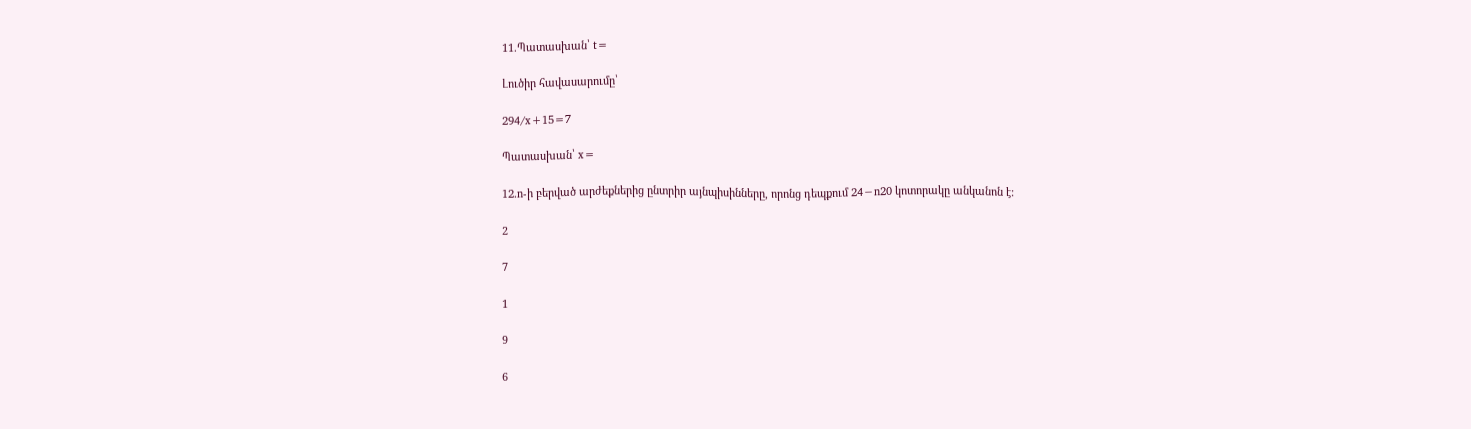11.Պատասխան՝ t=

Լուծիր հավասարումը՝

294/x+15=7

Պատասխան՝ x=

12.n-ի բերված արժեքներից ընտրիր այնպիսինները, որոնց դեպքում 24−n20 կոտորակը անկանոն է:

2

7

1

9

6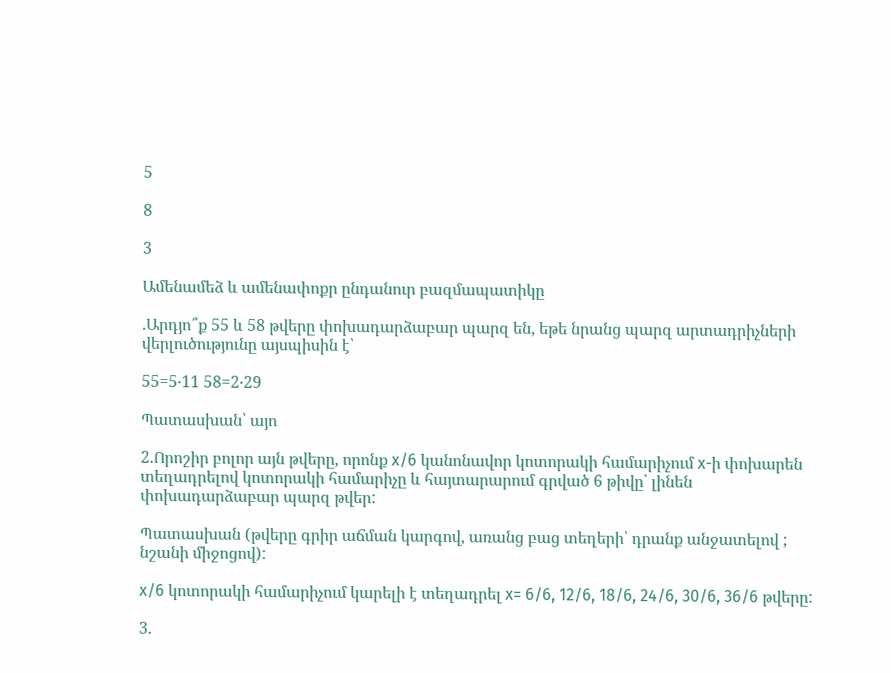5

8

3

Ամենամեձ և ամենափոքր ընդանուր բազմապատիկը

.Արդյո՞ք 55 և 58 թվերը փոխադարձաբար պարզ են, եթե նրանց պարզ արտադրիչների վերլուծությունը այսպիսին է՝

55=5⋅11 58=2⋅29

Պատասխան՝ այո

2.Որոշիր բոլոր այն թվերը, որոնք x/6 կանոնավոր կոտորակի համարիչում x-ի փոխարեն տեղադրելով կոտորակի համարիչը և հայտարարում գրված 6 թիվը՝ լինեն փոխադարձաբար պարզ թվեր:

Պատասխան (թվերը գրիր աճման կարգով, առանց բաց տեղերի՝ դրանք անջատելով ; նշանի միջոցով):

x/6 կոտորակի համարիչում կարելի է տեղադրել x= 6/6, 12/6, 18/6, 24/6, 30/6, 36/6 թվերը:

3.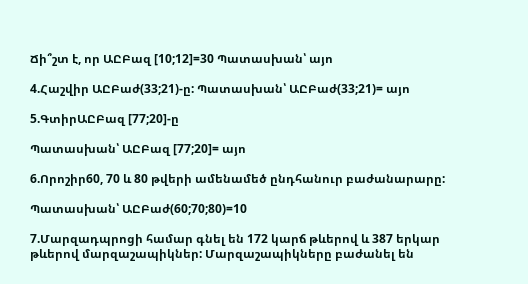Ճի՞շտ է, որ ԱԸԲազ [10;12]=30 Պատասխան՝ այո

4.Հաշվիր ԱԸԲաժ(33;21)-ը: Պատասխան՝ ԱԸԲաժ(33;21)= այո

5.ԳտիրԱԸԲազ [77;20]-ը

Պատասխան՝ ԱԸԲազ [77;20]= այո

6.Որոշիր60, 70 և 80 թվերի ամենամեծ ընդհանուր բաժանարարը:

Պատասխան՝ ԱԸԲաժ(60;70;80)=10

7.Մարզադպրոցի համար գնել են 172 կարճ թևերով և 387 երկար թևերով մարզաշապիկներ: Մարզաշապիկները բաժանել են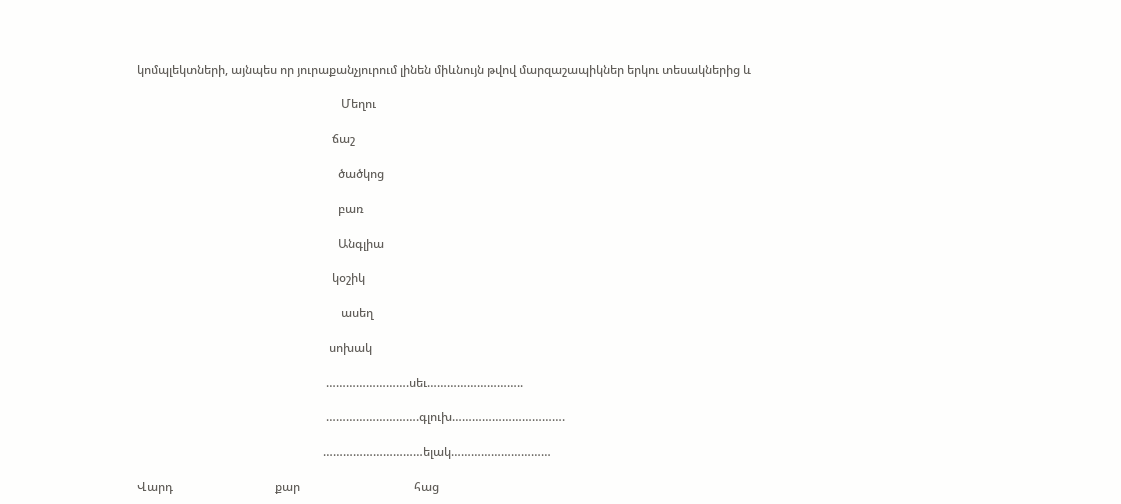կոմպլեկտների, այնպես որ յուրաքանչյուրում լինեն միևնույն թվով մարզաշապիկներ երկու տեսակներից և

                                                                    Մեղու

                                                                 ճաշ

                                                                   ծածկոց

                                                                   բառ

                                                                   Անգլիա

                                                                 կօշիկ

                                                                    ասեղ

                                                                սոխակ

                                                               …………………….սեւ………………………..

                                                               ……………………….գլուխ…………………………….

                                                              …………………………ելակ…………………………

Վարդ                                  քար                                      հաց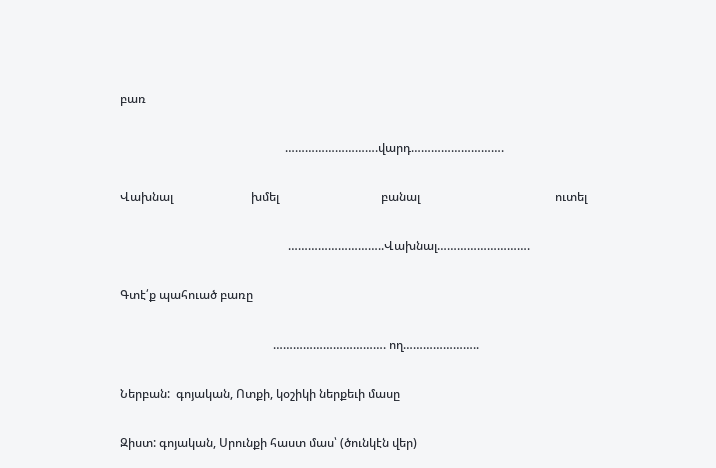բառ

                                                       ……………………….վարդ……………………….

Վախնալ                          խմել                                  բանալ                                             ուտել

                                                        ………………………..Վախնալ……………………….

Գտէ՛ք պահուած բառը

                                                   ……………………………. ող…………………..

Ներբան:  գոյական, Ոտքի, կօշիկի ներքեւի մասը

Զիստ: գոյական, Սրունքի հաստ մաս՝ (ծունկէն վեր)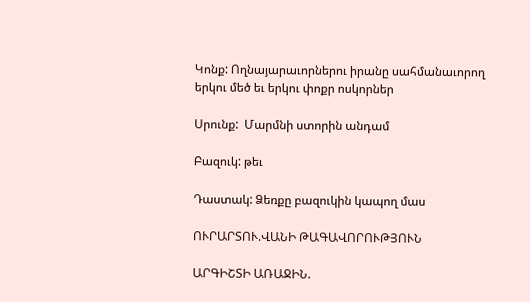Կոնք: Ողնայարաւորներու իրանը սահմանաւորող երկու մեծ եւ երկու փոքր ոսկորներ

Սրունք:  Մարմնի ստորին անդամ

Բազուկ: թեւ

Դաստակ: Ձեռքը բազուկին կապող մաս

ՈՒՐԱՐՏՈՒ.ՎԱՆԻ ԹԱԳԱՎՈՐՈՒԹՅՈՒՆ

ԱՐԳԻՇՏԻ ԱՌԱՋԻՆ.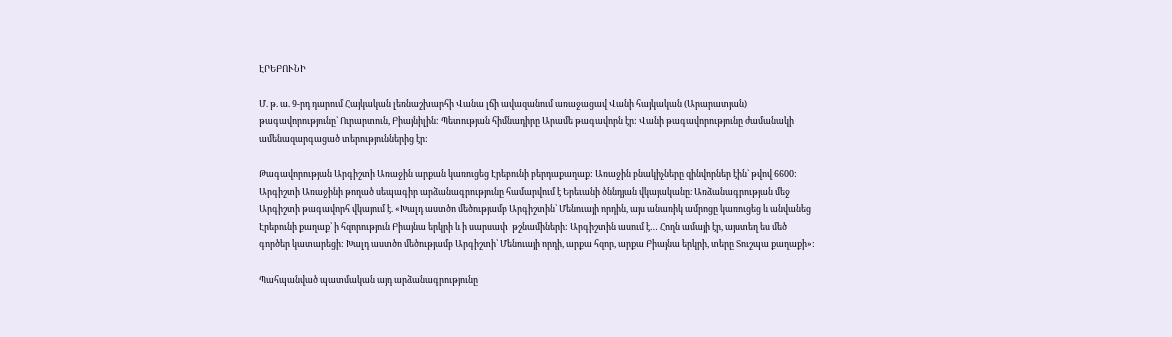ԷՐԵԲՈՒՆԻ

Մ. թ. ա. 9-րդ դարում Հայկական լեռնաշխարհի Վանա լճի ավազանում առաջացավ Վանի հայկական (Արարատյան) թագավորությունը` Ուրարտուն, Բիայնիլին: Պետության հիմնադիրը Արամե թագավորն էր: Վանի թագավորությունը ժամանակի ամենազարգացած տերություններից էր:

Թագավորության Արգիշտի Առաջին արքան կառուցեց Էրեբունի բերդաքաղաք: Առաջին բնակիչները զինվորներ էին` թվով 6600: Արգիշտի Առաջինի թողած սեպագիր արձանագրությունը համարվում է Երեւանի ծննդյան վկայականը։ Առձանագրության մեջ Արգիշտի թագավորհ վկայում է. «Խալդ աստծո մեծությամբ Արգիշտին՝ Մենուայի որդին, այս անառիկ ամրոցը կառուցեց և անվանեց Էրեբունի քաղաք՝ ի հզորություն Բիայնա երկրի և ի սարսափ  թշնամիների: Արգիշտին ասում է… Հողն ամայի էր, այստեղ ես մեծ գործեր կատարեցի: Խալդ աստծո մեծությամբ Արգիշտի՝ Մենուայի որդի, արքա հզոր, արքա Բիայնա երկրի, տերը Տուշպա քաղաքի»:

Պահպանված պատմական այդ արձանագրությունը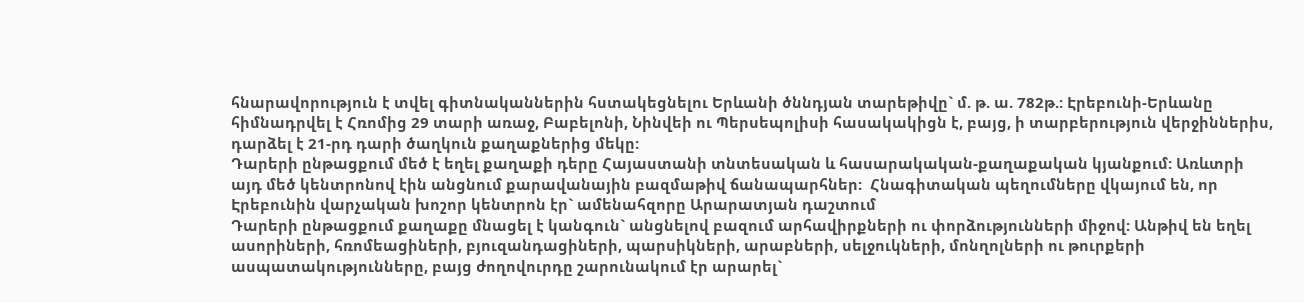հնարավորություն է տվել գիտնականներին հստակեցնելու Երևանի ծննդյան տարեթիվը` մ. թ. ա. 782թ.: Էրեբունի-Երևանը հիմնադրվել է Հռոմից 29 տարի առաջ, Բաբելոնի, Նինվեի ու Պերսեպոլիսի հասակակիցն է, բայց, ի տարբերություն վերջիններիս, դարձել է 21-րդ դարի ծաղկուն քաղաքներից մեկը:
Դարերի ընթացքում մեծ է եղել քաղաքի դերը Հայաստանի տնտեսական և հասարակական-քաղաքական կյանքում: Առևտրի այդ մեծ կենտրոնով էին անցնում քարավանային բազմաթիվ ճանապարհներ:  Հնագիտական պեղումները վկայում են, որ Էրեբունին վարչական խոշոր կենտրոն էր` ամենահզորը Արարատյան դաշտում
Դարերի ընթացքում քաղաքը մնացել է կանգուն` անցնելով բազում արհավիրքների ու փորձությունների միջով: Անթիվ են եղել ասորիների, հռոմեացիների, բյուզանդացիների, պարսիկների, արաբների, սելջուկների, մոնղոլների ու թուրքերի ասպատակությունները, բայց ժողովուրդը շարունակում էր արարել`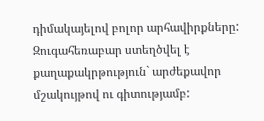դիմակայելով բոլոր արհավիրքները: Զուգահեռաբար ստեղծվել է քաղաքակրթություն` արժեքավոր մշակույթով ու գիտությամբ: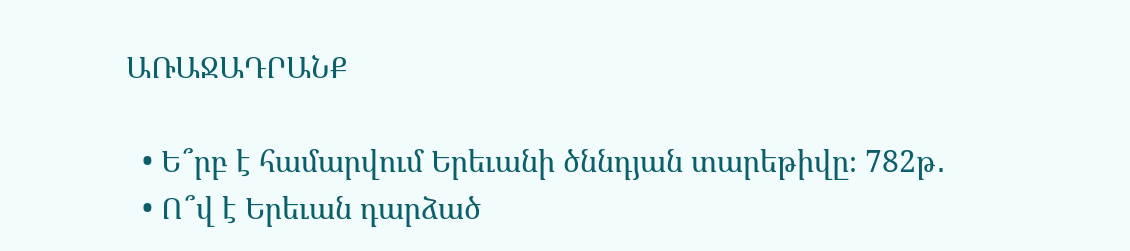ԱՌԱՋԱԴՐԱՆՔ

  • Ե՞րբ է համարվում Երեւանի ծննդյան տարեթիվը։ 782թ․
  • Ո՞վ է Երեւան դարձած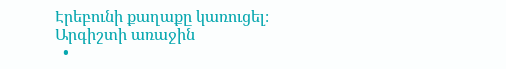Էրեբունի քաղաքը կառուցել։ Արգիշտի առաջին
  •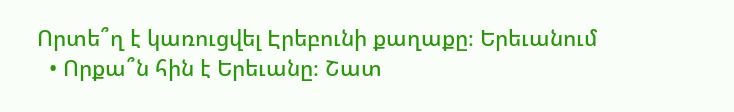Որտե՞ղ է կառուցվել Էրեբունի քաղաքը։ Երեւանում
  • Որքա՞ն հին է Երեւանը։ Շատ